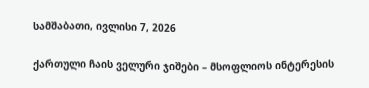სამშაბათი, ივლისი 7, 2026

ქართული ჩაის ველური ჯიშები – მსოფლიოს ინტერესის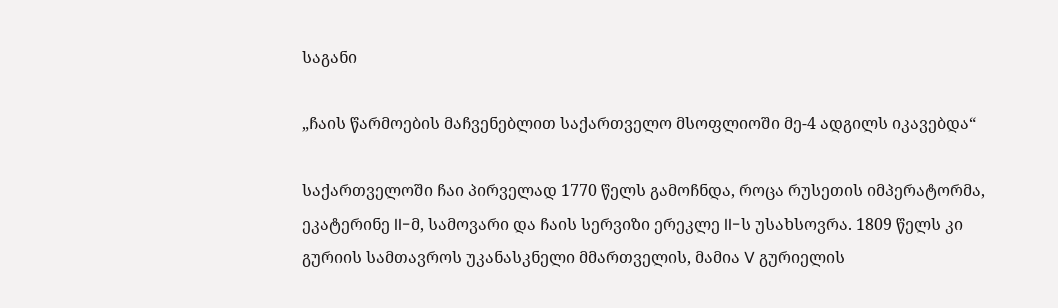საგანი

„ჩაის წარმოების მაჩვენებლით საქართველო მსოფლიოში მე-4 ადგილს იკავებდა“

საქართველოში ჩაი პირველად 1770 წელს გამოჩნდა, როცა რუსეთის იმპერატორმა, ეკატერინე II-მ, სამოვარი და ჩაის სერვიზი ერეკლე II-ს უსახსოვრა. 1809 წელს კი გურიის სამთავროს უკანასკნელი მმართველის, მამია V გურიელის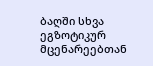ბაღში სხვა ეგზოტიკურ მცენარეებთან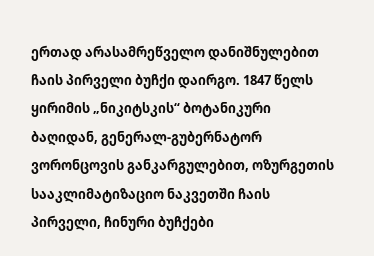ერთად არასამრეწველო დანიშნულებით ჩაის პირველი ბუჩქი დაირგო. 1847 წელს ყირიმის „ნიკიტსკის“ ბოტანიკური ბაღიდან, გენერალ-გუბერნატორ ვორონცოვის განკარგულებით, ოზურგეთის სააკლიმატიზაციო ნაკვეთში ჩაის პირველი, ჩინური ბუჩქები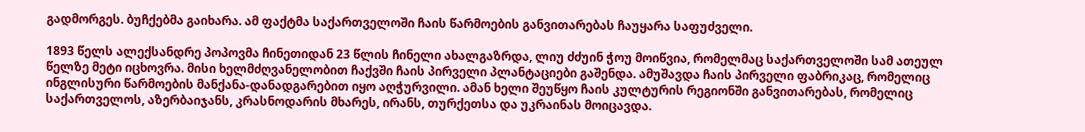გადმორგეს. ბუჩქებმა გაიხარა. ამ ფაქტმა საქართველოში ჩაის წარმოების განვითარებას ჩაუყარა საფუძველი.

1893 წელს ალექსანდრე პოპოვმა ჩინეთიდან 23 წლის ჩინელი ახალგაზრდა, ლიუ ძძუინ ჭოუ მოიწვია, რომელმაც საქართველოში სამ ათეულ წელზე მეტი იცხოვრა. მისი ხელმძღვანელობით ჩაქვში ჩაის პირველი პლანტაციები გაშენდა. ამუშავდა ჩაის პირველი ფაბრიკაც, რომელიც ინგლისური წარმოების მანქანა-დანადგარებით იყო აღჭურვილი. ამან ხელი შეუწყო ჩაის კულტურის რეგიონში განვითარებას, რომელიც საქართველოს, აზერბაიჯანს, კრასნოდარის მხარეს, ირანს, თურქეთსა და უკრაინას მოიცავდა.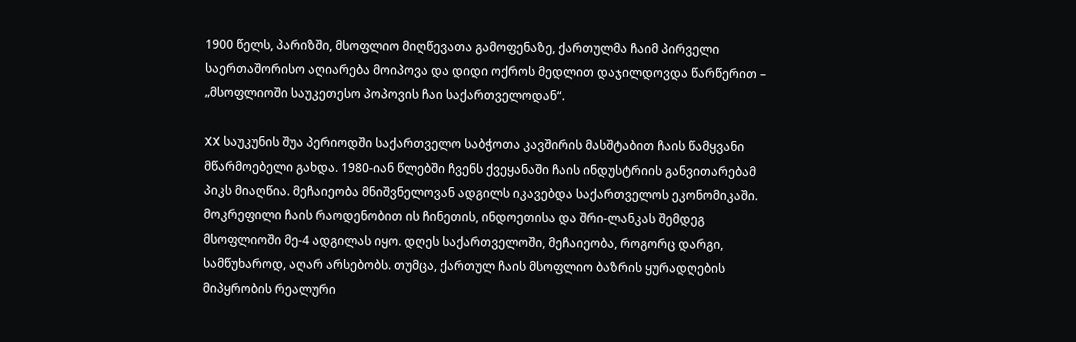1900 წელს, პარიზში, მსოფლიო მიღწევათა გამოფენაზე, ქართულმა ჩაიმ პირველი საერთაშორისო აღიარება მოიპოვა და დიდი ოქროს მედლით დაჯილდოვდა წარწერით – „მსოფლიოში საუკეთესო პოპოვის ჩაი საქართველოდან“.

XX საუკუნის შუა პერიოდში საქართველო საბჭოთა კავშირის მასშტაბით ჩაის წამყვანი მწარმოებელი გახდა. 1980-იან წლებში ჩვენს ქვეყანაში ჩაის ინდუსტრიის განვითარებამ პიკს მიაღწია. მეჩაიეობა მნიშვნელოვან ადგილს იკავებდა საქართველოს ეკონომიკაში. მოკრეფილი ჩაის რაოდენობით ის ჩინეთის, ინდოეთისა და შრი-ლანკას შემდეგ მსოფლიოში მე-4 ადგილას იყო. დღეს საქართველოში, მეჩაიეობა, როგორც დარგი, სამწუხაროდ, აღარ არსებობს. თუმცა, ქართულ ჩაის მსოფლიო ბაზრის ყურადღების მიპყრობის რეალური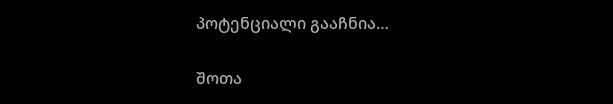პოტენციალი გააჩნია…

შოთა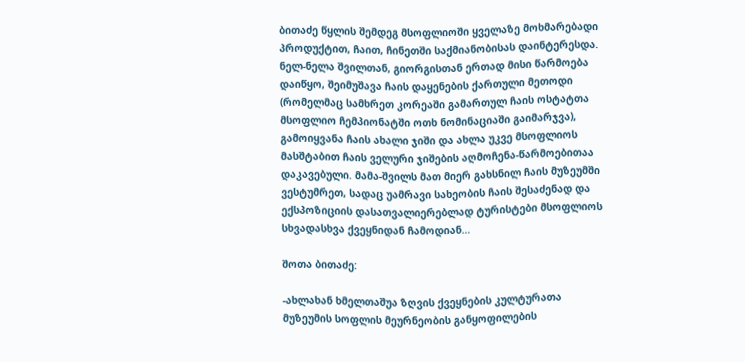ბითაძე წყლის შემდეგ მსოფლიოში ყველაზე მოხმარებადი პროდუქტით, ჩაით, ჩინეთში საქმიანობისას დაინტერესდა. ნელ-ნელა შვილთან, გიორგისთან ერთად მისი წარმოება დაიწყო, შეიმუშავა ჩაის დაყენების ქართული მეთოდი (რომელმაც სამხრეთ კორეაში გამართულ ჩაის ოსტატთა მსოფლიო ჩემპიონატში ოთხ ნომინაციაში გაიმარჯვა), გამოიყვანა ჩაის ახალი ჯიში და ახლა უკვე მსოფლიოს მასშტაბით ჩაის ველური ჯიშების აღმოჩენა-წარმოებითაა დაკავებული. მამა-შვილს მათ მიერ გახსნილ ჩაის მუზეუმში ვესტუმრეთ, სადაც უამრავი სახეობის ჩაის შესაძენად და ექსპოზიციის დასათვალიერებლად ტურისტები მსოფლიოს სხვადასხვა ქვეყნიდან ჩამოდიან…

შოთა ბითაძე:

-ახლახან ხმელთაშუა ზღვის ქვეყნების კულტურათა მუზეუმის სოფლის მეურნეობის განყოფილების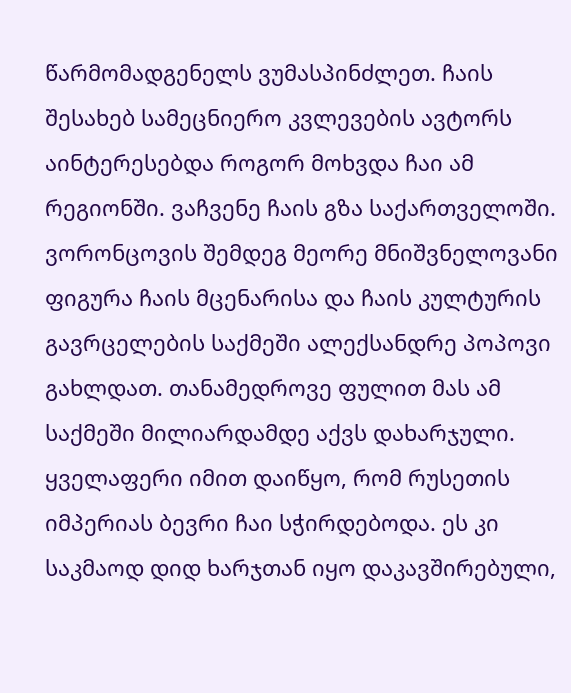წარმომადგენელს ვუმასპინძლეთ. ჩაის შესახებ სამეცნიერო კვლევების ავტორს აინტერესებდა როგორ მოხვდა ჩაი ამ რეგიონში. ვაჩვენე ჩაის გზა საქართველოში. ვორონცოვის შემდეგ მეორე მნიშვნელოვანი ფიგურა ჩაის მცენარისა და ჩაის კულტურის გავრცელების საქმეში ალექსანდრე პოპოვი გახლდათ. თანამედროვე ფულით მას ამ საქმეში მილიარდამდე აქვს დახარჯული. ყველაფერი იმით დაიწყო, რომ რუსეთის იმპერიას ბევრი ჩაი სჭირდებოდა. ეს კი საკმაოდ დიდ ხარჯთან იყო დაკავშირებული,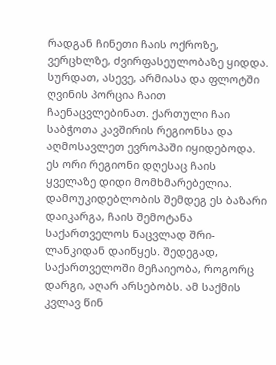რადგან ჩინეთი ჩაის ოქროზე, ვერცხლზე, ძვირფასეულობაზე ყიდდა. სურდათ, ასევე, არმიასა და ფლოტში ღვინის პორცია ჩაით ჩაენაცვლებინათ. ქართული ჩაი საბჭოთა კავშირის რეგიონსა და აღმოსავლეთ ევროპაში იყიდებოდა. ეს ორი რეგიონი დღესაც ჩაის ყველაზე დიდი მომხმარებელია. დამოუკიდებლობის შემდეგ ეს ბაზარი დაიკარგა, ჩაის შემოტანა საქართველოს ნაცვლად შრი-ლანკიდან დაიწყეს. შედეგად, საქართველოში მეჩაიეობა, როგორც დარგი, აღარ არსებობს. ამ საქმის კვლავ წინ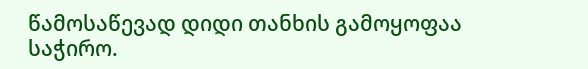წამოსაწევად დიდი თანხის გამოყოფაა საჭირო.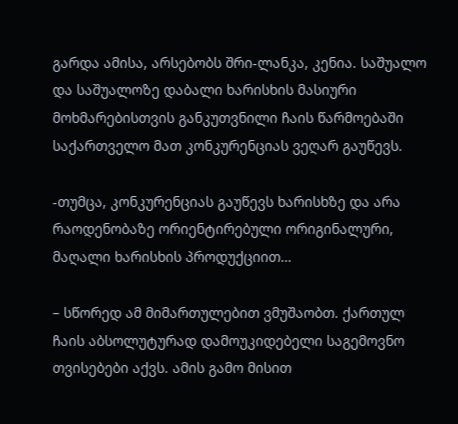გარდა ამისა, არსებობს შრი-ლანკა, კენია. საშუალო და საშუალოზე დაბალი ხარისხის მასიური მოხმარებისთვის განკუთვნილი ჩაის წარმოებაში საქართველო მათ კონკურენციას ვეღარ გაუწევს.

-თუმცა, კონკურენციას გაუწევს ხარისხზე და არა რაოდენობაზე ორიენტირებული ორიგინალური, მაღალი ხარისხის პროდუქციით…

– სწორედ ამ მიმართულებით ვმუშაობთ. ქართულ ჩაის აბსოლუტურად დამოუკიდებელი საგემოვნო თვისებები აქვს. ამის გამო მისით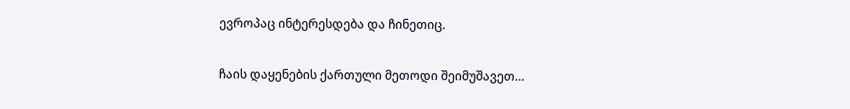ევროპაც ინტერესდება და ჩინეთიც.

ჩაის დაყენების ქართული მეთოდი შეიმუშავეთ…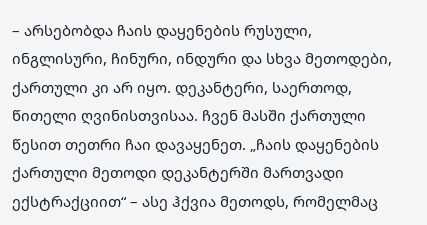– არსებობდა ჩაის დაყენების რუსული, ინგლისური, ჩინური, ინდური და სხვა მეთოდები, ქართული კი არ იყო. დეკანტერი, საერთოდ, წითელი ღვინისთვისაა. ჩვენ მასში ქართული წესით თეთრი ჩაი დავაყენეთ. „ჩაის დაყენების ქართული მეთოდი დეკანტერში მართვადი ექსტრაქციით“ – ასე ჰქვია მეთოდს, რომელმაც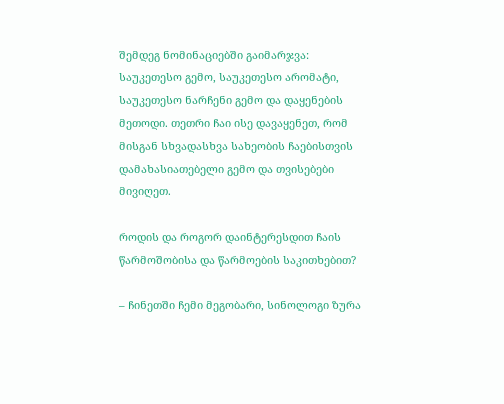შემდეგ ნომინაციებში გაიმარჯვა: საუკეთესო გემო, საუკეთესო არომატი, საუკეთესო ნარჩენი გემო და დაყენების მეთოდი. თეთრი ჩაი ისე დავაყენეთ, რომ მისგან სხვადასხვა სახეობის ჩაებისთვის დამახასიათებელი გემო და თვისებები მივიღეთ.

როდის და როგორ დაინტერესდით ჩაის წარმოშობისა და წარმოების საკითხებით?

– ჩინეთში ჩემი მეგობარი, სინოლოგი ზურა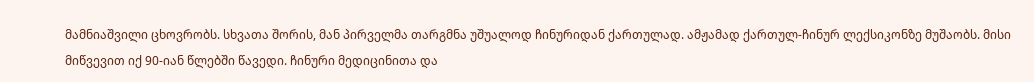მამნიაშვილი ცხოვრობს. სხვათა შორის, მან პირველმა თარგმნა უშუალოდ ჩინურიდან ქართულად. ამჟამად ქართულ-ჩინურ ლექსიკონზე მუშაობს. მისი მიწვევით იქ 90-იან წლებში წავედი. ჩინური მედიცინითა და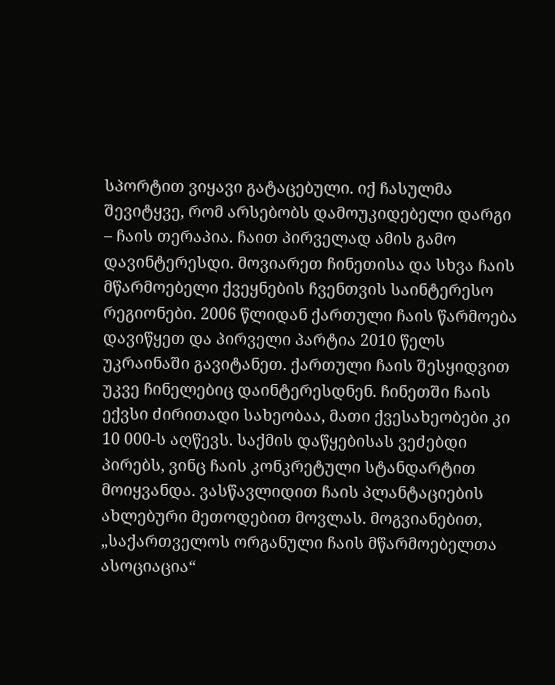სპორტით ვიყავი გატაცებული. იქ ჩასულმა შევიტყვე, რომ არსებობს დამოუკიდებელი დარგი – ჩაის თერაპია. ჩაით პირველად ამის გამო დავინტერესდი. მოვიარეთ ჩინეთისა და სხვა ჩაის მწარმოებელი ქვეყნების ჩვენთვის საინტერესო რეგიონები. 2006 წლიდან ქართული ჩაის წარმოება დავიწყეთ და პირველი პარტია 2010 წელს უკრაინაში გავიტანეთ. ქართული ჩაის შესყიდვით უკვე ჩინელებიც დაინტერესდნენ. ჩინეთში ჩაის ექვსი ძირითადი სახეობაა, მათი ქვესახეობები კი 10 000-ს აღწევს. საქმის დაწყებისას ვეძებდი პირებს, ვინც ჩაის კონკრეტული სტანდარტით მოიყვანდა. ვასწავლიდით ჩაის პლანტაციების ახლებური მეთოდებით მოვლას. მოგვიანებით, „საქართველოს ორგანული ჩაის მწარმოებელთა ასოციაცია“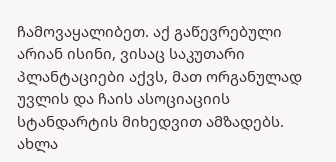ჩამოვაყალიბეთ. აქ გაწევრებული არიან ისინი, ვისაც საკუთარი პლანტაციები აქვს, მათ ორგანულად უვლის და ჩაის ასოციაციის სტანდარტის მიხედვით ამზადებს. ახლა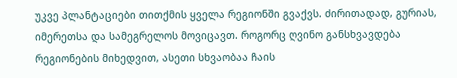უკვე პლანტაციები თითქმის ყველა რეგიონში გვაქვს. ძირითადად, გურიას, იმერეთსა და სამეგრელოს მოვიცავთ. როგორც ღვინო განსხვავდება რეგიონების მიხედვით, ასეთი სხვაობაა ჩაის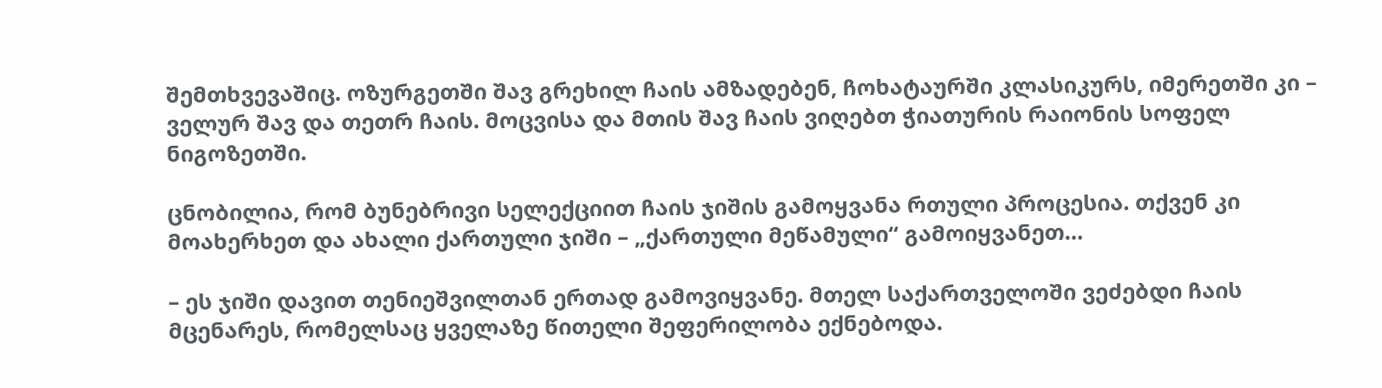შემთხვევაშიც. ოზურგეთში შავ გრეხილ ჩაის ამზადებენ, ჩოხატაურში კლასიკურს, იმერეთში კი – ველურ შავ და თეთრ ჩაის. მოცვისა და მთის შავ ჩაის ვიღებთ ჭიათურის რაიონის სოფელ ნიგოზეთში.

ცნობილია, რომ ბუნებრივი სელექციით ჩაის ჯიშის გამოყვანა რთული პროცესია. თქვენ კი მოახერხეთ და ახალი ქართული ჯიში – „ქართული მეწამული“ გამოიყვანეთ…

– ეს ჯიში დავით თენიეშვილთან ერთად გამოვიყვანე. მთელ საქართველოში ვეძებდი ჩაის მცენარეს, რომელსაც ყველაზე წითელი შეფერილობა ექნებოდა.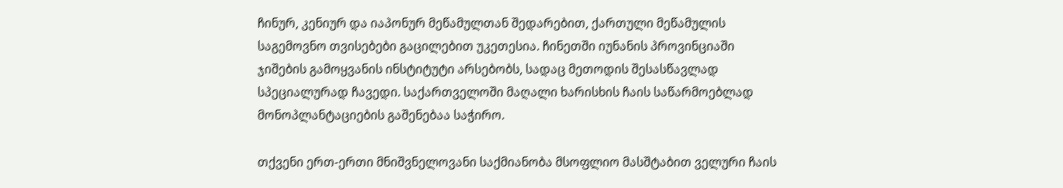ჩინურ, კენიურ და იაპონურ მეწამულთან შედარებით, ქართული მეწამულის საგემოვნო თვისებები გაცილებით უკეთესია. ჩინეთში იუნანის პროვინციაში ჯიშების გამოყვანის ინსტიტუტი არსებობს, სადაც მეთოდის შესასწავლად სპეციალურად ჩავედი. საქართველოში მაღალი ხარისხის ჩაის საწარმოებლად მონოპლანტაციების გაშენებაა საჭირო.

თქვენი ერთ-ერთი მნიშვნელოვანი საქმიანობა მსოფლიო მასშტაბით ველური ჩაის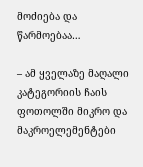მოძიება და წარმოებაა…

– ამ ყველაზე მაღალი კატეგორიის ჩაის ფოთოლში მიკრო და მაკროელემენტები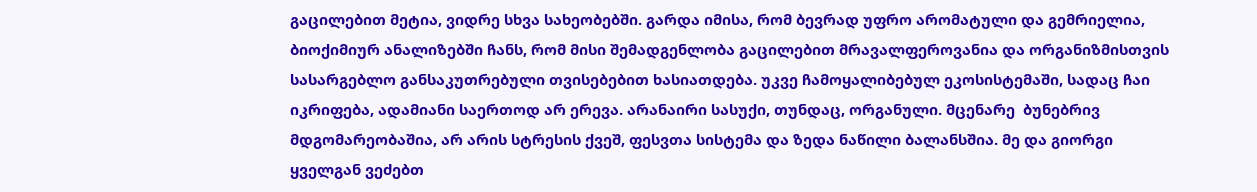გაცილებით მეტია, ვიდრე სხვა სახეობებში. გარდა იმისა, რომ ბევრად უფრო არომატული და გემრიელია, ბიოქიმიურ ანალიზებში ჩანს, რომ მისი შემადგენლობა გაცილებით მრავალფეროვანია და ორგანიზმისთვის სასარგებლო განსაკუთრებული თვისებებით ხასიათდება. უკვე ჩამოყალიბებულ ეკოსისტემაში, სადაც ჩაი იკრიფება, ადამიანი საერთოდ არ ერევა. არანაირი სასუქი, თუნდაც, ორგანული. მცენარე  ბუნებრივ მდგომარეობაშია, არ არის სტრესის ქვეშ, ფესვთა სისტემა და ზედა ნაწილი ბალანსშია. მე და გიორგი ყველგან ვეძებთ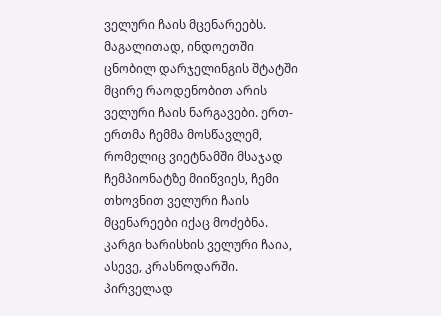ველური ჩაის მცენარეებს. მაგალითად, ინდოეთში ცნობილ დარჯელინგის შტატში მცირე რაოდენობით არის ველური ჩაის ნარგავები. ერთ-ერთმა ჩემმა მოსწავლემ, რომელიც ვიეტნამში მსაჯად ჩემპიონატზე მიიწვიეს, ჩემი თხოვნით ველური ჩაის მცენარეები იქაც მოძებნა. კარგი ხარისხის ველური ჩაია, ასევე, კრასნოდარში. პირველად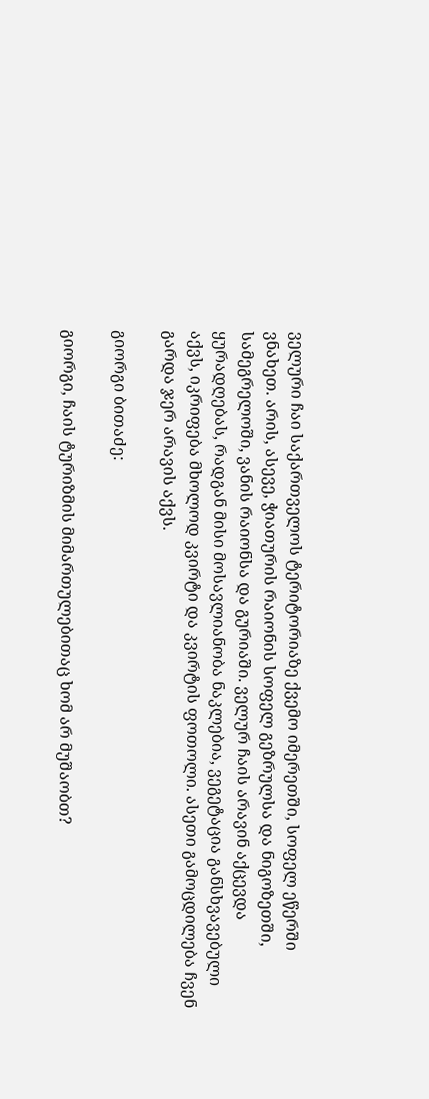ველური ჩაი საქართველოს ტერიტორიაზე ქვემო იმერეთში, სოფელ ეწერში ვნახეთ. არის, ასევე, ჭიათურის რაიონის სოფელ გეზრულსა და ნიგოზეთში, სამეგრელოში, ვანის რაიონსა და გურიაში. ველურ ჩაის არავინ აქცევდა ყურადღებას, რადგან მისი მოსავლიანობა ნაკლებია, ვეგეტაცია განსხვავებული აქვს, იკრიფება მხოლოდ კვირტი და კვირტის ფოთოლი. ასეთი გამოცდილება ჩვენ გარდა ჯერ არავის აქვს.

გიორგი ბითაძე:

გიორგი, ჩაის ტურიზმის მიმართულებითაც ხომ არ მუშაობთ?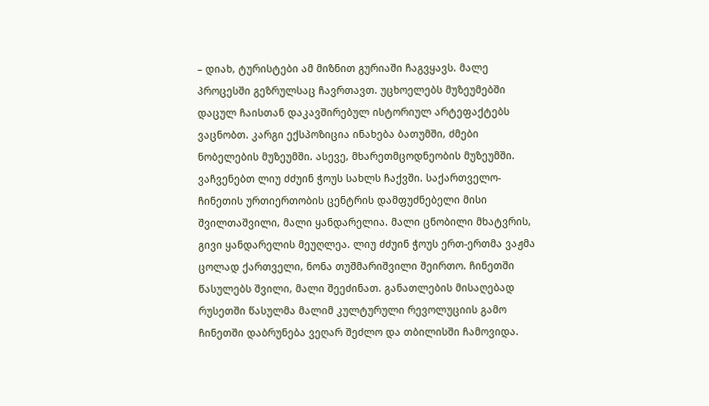– დიახ, ტურისტები ამ მიზნით გურიაში ჩაგვყავს. მალე პროცესში გეზრულსაც ჩავრთავთ. უცხოელებს მუზეუმებში დაცულ ჩაისთან დაკავშირებულ ისტორიულ არტეფაქტებს ვაცნობთ. კარგი ექსპოზიცია ინახება ბათუმში, ძმები ნობელების მუზეუმში. ასევე, მხარეთმცოდნეობის მუზეუმში. ვაჩვენებთ ლიუ ძძუინ ჭოუს სახლს ჩაქვში. საქართველო-ჩინეთის ურთიერთობის ცენტრის დამფუძნებელი მისი შვილთაშვილი, მალი ყანდარელია. მალი ცნობილი მხატვრის, გივი ყანდარელის მეუღლეა. ლიუ ძძუინ ჭოუს ერთ-ერთმა ვაჟმა ცოლად ქართველი, ნონა თუშმარიშვილი შეირთო. ჩინეთში წასულებს შვილი, მალი შეეძინათ. განათლების მისაღებად რუსეთში წასულმა მალიმ კულტურული რევოლუციის გამო ჩინეთში დაბრუნება ვეღარ შეძლო და თბილისში ჩამოვიდა.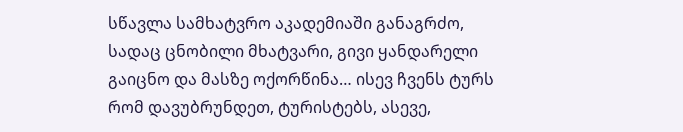სწავლა სამხატვრო აკადემიაში განაგრძო, სადაც ცნობილი მხატვარი, გივი ყანდარელი გაიცნო და მასზე ოქორწინა… ისევ ჩვენს ტურს რომ დავუბრუნდეთ, ტურისტებს, ასევე,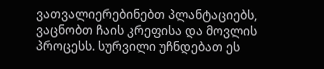ვათვალიერებინებთ პლანტაციებს, ვაცნობთ ჩაის კრეფისა და მოვლის პროცესს. სურვილი უჩნდებათ ეს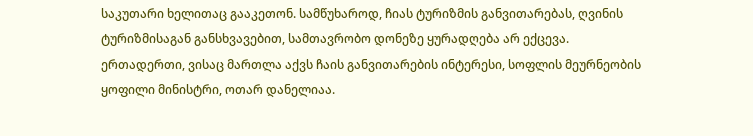საკუთარი ხელითაც გააკეთონ. სამწუხაროდ, ჩიას ტურიზმის განვითარებას, ღვინის ტურიზმისაგან განსხვავებით, სამთავრობო დონეზე ყურადღება არ ექცევა. ერთადერთი, ვისაც მართლა აქვს ჩაის განვითარების ინტერესი, სოფლის მეურნეობის ყოფილი მინისტრი, ოთარ დანელიაა.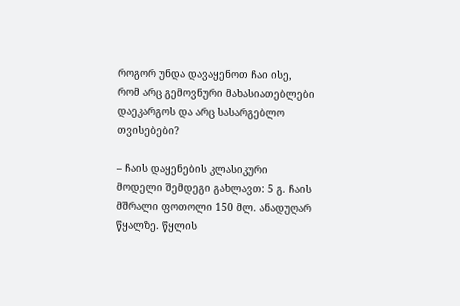როგორ უნდა დავაყენოთ ჩაი ისე, რომ არც გემოვნური მახასიათებლები დაეკარგოს და არც სასარგებლო თვისებები?

– ჩაის დაყენების კლასიკური მოდელი შემდეგი გახლავთ: 5 გ. ჩაის მშრალი ფოთოლი 150 მლ. ანადუღარ წყალზე. წყლის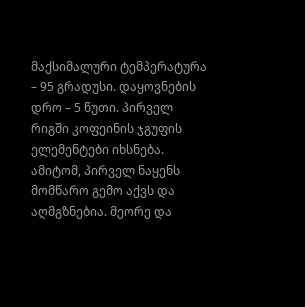მაქსიმალური ტემპერატურა – 95 გრადუსი. დაყოვნების დრო – 5 წუთი. პირველ რიგში კოფეინის ჯგუფის ელემენტები იხსნება. ამიტომ, პირველ ნაყენს მომწარო გემო აქვს და აღმგზნებია. მეორე და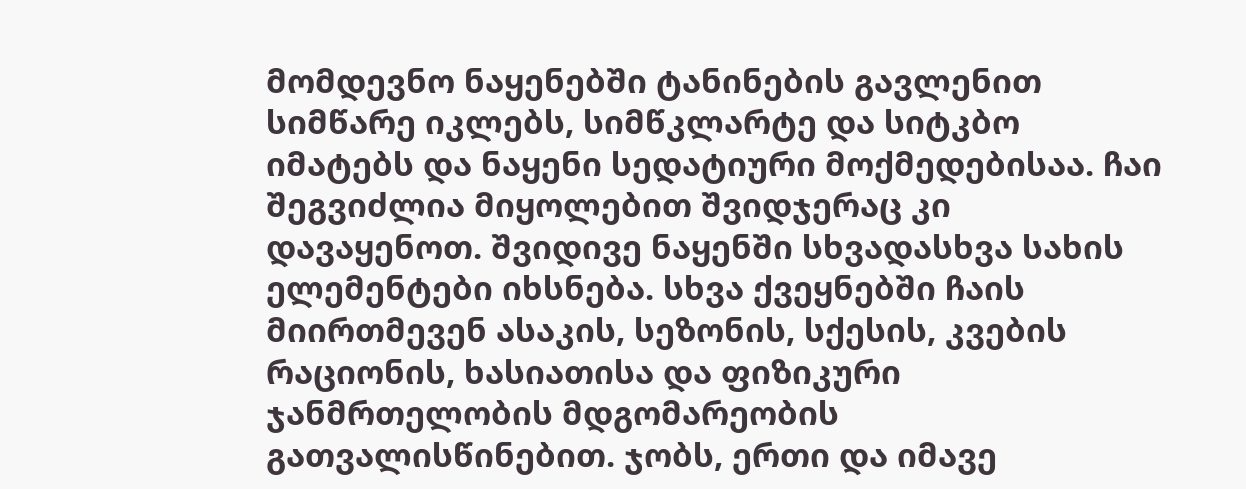მომდევნო ნაყენებში ტანინების გავლენით სიმწარე იკლებს, სიმწკლარტე და სიტკბო იმატებს და ნაყენი სედატიური მოქმედებისაა. ჩაი შეგვიძლია მიყოლებით შვიდჯერაც კი დავაყენოთ. შვიდივე ნაყენში სხვადასხვა სახის ელემენტები იხსნება. სხვა ქვეყნებში ჩაის მიირთმევენ ასაკის, სეზონის, სქესის, კვების რაციონის, ხასიათისა და ფიზიკური ჯანმრთელობის მდგომარეობის გათვალისწინებით. ჯობს, ერთი და იმავე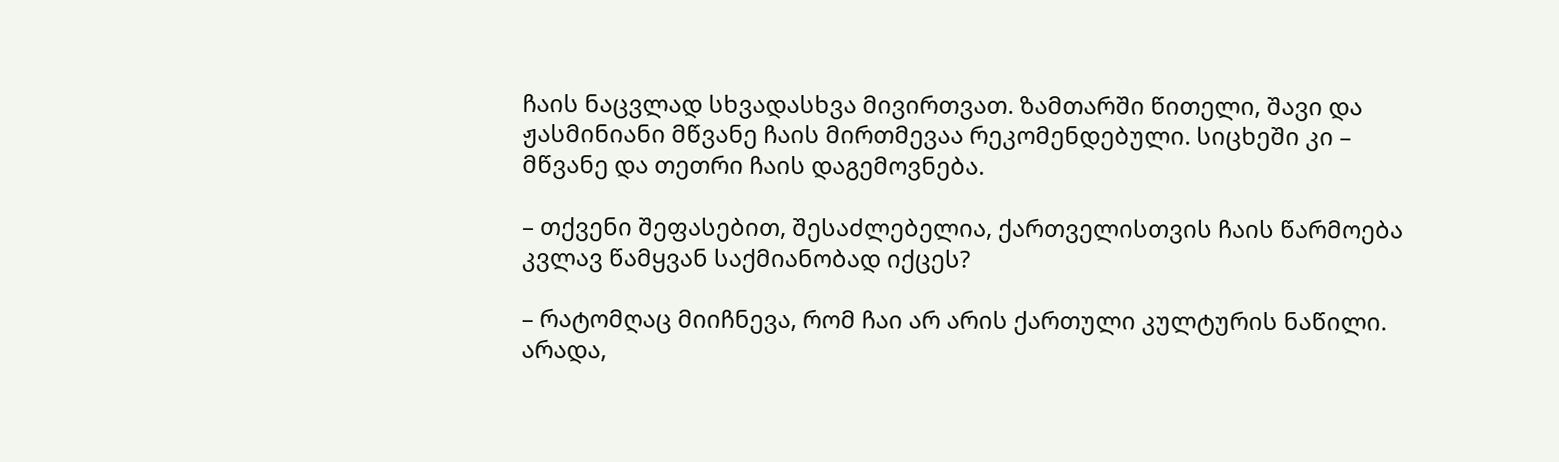ჩაის ნაცვლად სხვადასხვა მივირთვათ. ზამთარში წითელი, შავი და ჟასმინიანი მწვანე ჩაის მირთმევაა რეკომენდებული. სიცხეში კი – მწვანე და თეთრი ჩაის დაგემოვნება.

– თქვენი შეფასებით, შესაძლებელია, ქართველისთვის ჩაის წარმოება კვლავ წამყვან საქმიანობად იქცეს?

– რატომღაც მიიჩნევა, რომ ჩაი არ არის ქართული კულტურის ნაწილი. არადა,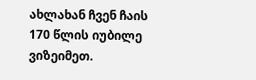ახლახან ჩვენ ჩაის 170 წლის იუბილე ვიზეიმეთ.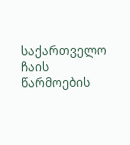საქართველო ჩაის წარმოების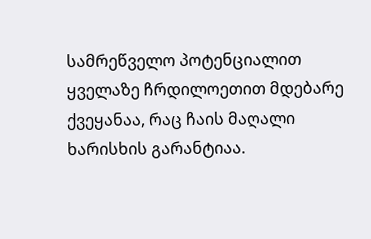სამრეწველო პოტენციალით ყველაზე ჩრდილოეთით მდებარე ქვეყანაა, რაც ჩაის მაღალი ხარისხის გარანტიაა.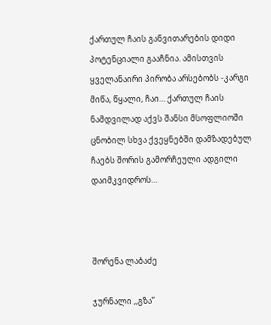ქართულ ჩაის განვითარების დიდი პოტენციალი გააჩნია. ამისთვის ყველანაირი პირობა არსებობს -კარგი მიწა, წყალი, ჩაი… ქართულ ჩაის ნამდვილად აქვს შანსი მსოფლიოში ცნობილ სხვა ქვეყნებში დამზადებულ ჩაებს შორის გამორჩეული ადგილი დაიმკვიდროს…



შორენა ლაბაძე

ჯურნალი ,,გზა”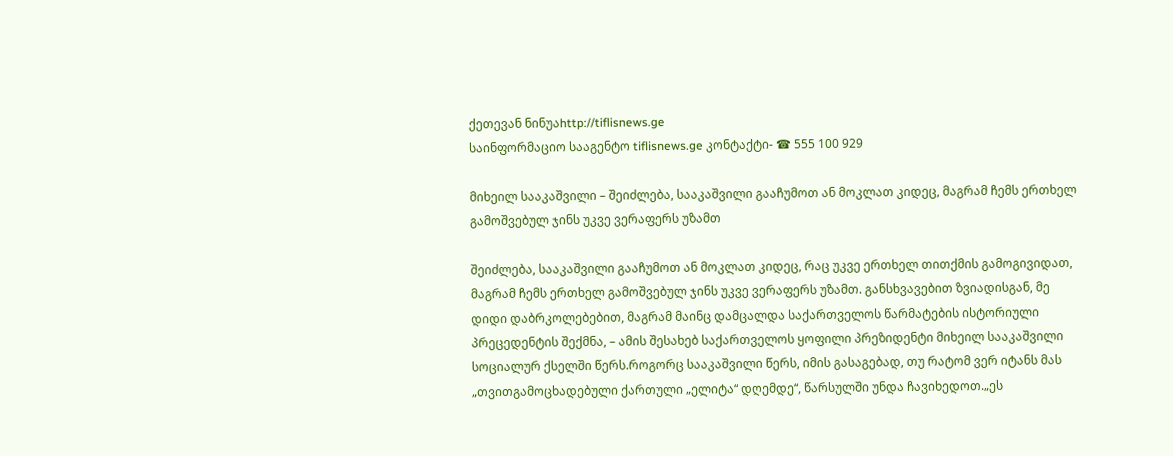ქეთევან ნინუაhttp://tiflisnews.ge
საინფორმაციო სააგენტო tiflisnews.ge კონტაქტი- ☎ 555 100 929

მიხეილ სააკაშვილი – შეიძლება, სააკაშვილი გააჩუმოთ ან მოკლათ კიდეც, მაგრამ ჩემს ერთხელ გამოშვებულ ჯინს უკვე ვერაფერს უზამთ

შეიძლება, სააკაშვილი გააჩუმოთ ან მოკლათ კიდეც, რაც უკვე ერთხელ თითქმის გამოგივიდათ, მაგრამ ჩემს ერთხელ გამოშვებულ ჯინს უკვე ვერაფერს უზამთ. განსხვავებით ზვიადისგან, მე დიდი დაბრკოლებებით, მაგრამ მაინც დამცალდა საქართველოს წარმატების ისტორიული პრეცედენტის შექმნა, – ამის შესახებ საქართველოს ყოფილი პრეზიდენტი მიხეილ სააკაშვილი სოციალურ ქსელში წერს.როგორც სააკაშვილი წერს, იმის გასაგებად, თუ რატომ ვერ იტანს მას „თვითგამოცხადებული ქართული „ელიტა“ დღემდე“, წარსულში უნდა ჩავიხედოთ.„ეს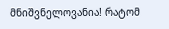მნიშვნელოვანია! რატომ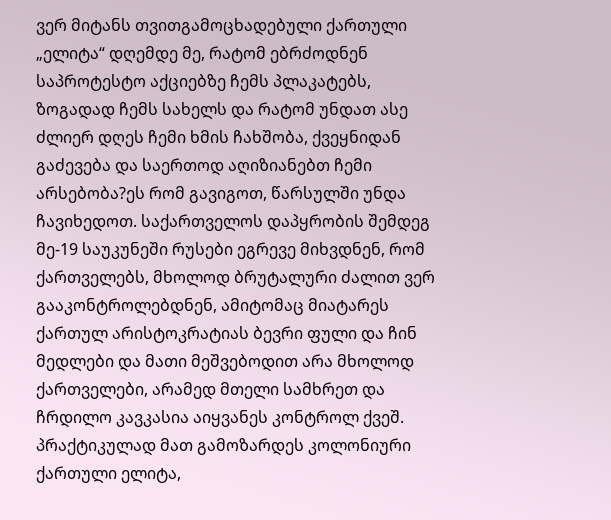ვერ მიტანს თვითგამოცხადებული ქართული „ელიტა“ დღემდე მე, რატომ ებრძოდნენ საპროტესტო აქციებზე ჩემს პლაკატებს, ზოგადად ჩემს სახელს და რატომ უნდათ ასე ძლიერ დღეს ჩემი ხმის ჩახშობა, ქვეყნიდან გაძევება და საერთოდ აღიზიანებთ ჩემი არსებობა?ეს რომ გავიგოთ, წარსულში უნდა ჩავიხედოთ. საქართველოს დაპყრობის შემდეგ მე-19 საუკუნეში რუსები ეგრევე მიხვდნენ, რომ ქართველებს, მხოლოდ ბრუტალური ძალით ვერ გააკონტროლებდნენ, ამიტომაც მიატარეს ქართულ არისტოკრატიას ბევრი ფული და ჩინ მედლები და მათი მეშვებოდით არა მხოლოდ ქართველები, არამედ მთელი სამხრეთ და ჩრდილო კავკასია აიყვანეს კონტროლ ქვეშ. პრაქტიკულად მათ გამოზარდეს კოლონიური ქართული ელიტა,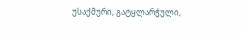უსაქმური, გატყლარჭული,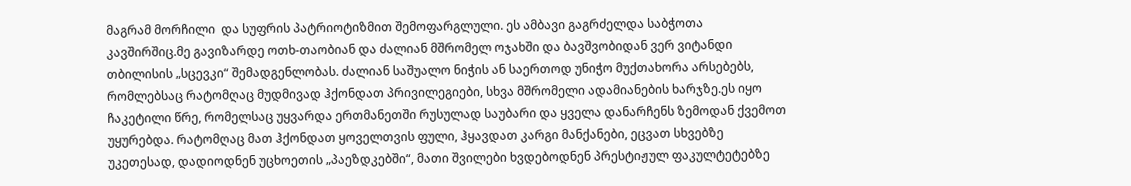მაგრამ მორჩილი  და სუფრის პატრიოტიზმით შემოფარგლული. ეს ამბავი გაგრძელდა საბჭოთა კავშირშიც.მე გავიზარდე ოთხ-თაობიან და ძალიან მშრომელ ოჯახში და ბავშვობიდან ვერ ვიტანდი თბილისის „სცევკი“ შემადგენლობას. ძალიან საშუალო ნიჭის ან საერთოდ უნიჭო მუქთახორა არსებებს, რომლებსაც რატომღაც მუდმივად ჰქონდათ პრივილეგიები, სხვა მშრომელი ადამიანების ხარჯზე.ეს იყო ჩაკეტილი წრე, რომელსაც უყვარდა ერთმანეთში რუსულად საუბარი და ყველა დანარჩენს ზემოდან ქვემოთ უყურებდა. რატომღაც მათ ჰქონდათ ყოველთვის ფული, ჰყავდათ კარგი მანქანები, ეცვათ სხვებზე უკეთესად, დადიოდნენ უცხოეთის „პაეზდკებში“, მათი შვილები ხვდებოდნენ პრესტიჟულ ფაკულტეტებზე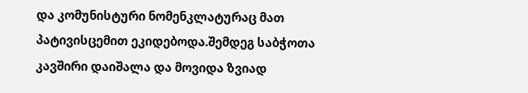და კომუნისტური ნომენკლატურაც მათ პატივისცემით ეკიდებოდა.შემდეგ საბჭოთა კავშირი დაიშალა და მოვიდა ზვიად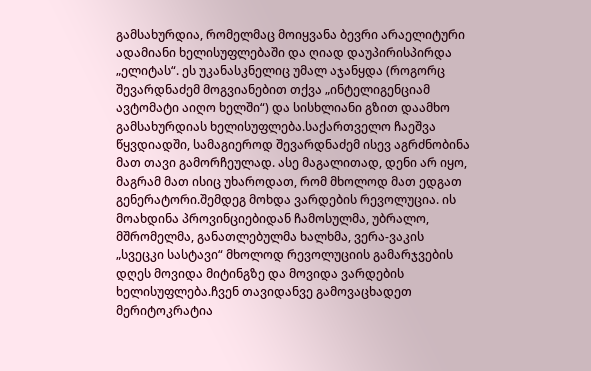გამსახურდია, რომელმაც მოიყვანა ბევრი არაელიტური ადამიანი ხელისუფლებაში და ღიად დაუპირისპირდა „ელიტას“. ეს უკანასკნელიც უმალ აჯანყდა (როგორც შევარდნაძემ მოგვიანებით თქვა „ინტელიგენციამ ავტომატი აიღო ხელში“) და სისხლიანი გზით დაამხო გამსახურდიას ხელისუფლება.საქართველო ჩაეშვა წყვდიადში, სამაგიეროდ შევარდნაძემ ისევ აგრძნობინა მათ თავი გამორჩეულად. ასე მაგალითად, დენი არ იყო, მაგრამ მათ ისიც უხაროდათ, რომ მხოლოდ მათ ედგათ გენერატორი.შემდეგ მოხდა ვარდების რევოლუცია. ის მოახდინა პროვინციებიდან ჩამოსულმა, უბრალო, მშრომელმა, განათლებულმა ხალხმა, ვერა-ვაკის „სვეცკი სასტავი“ მხოლოდ რევოლუციის გამარჯვების დღეს მოვიდა მიტინგზე და მოვიდა ვარდების ხელისუფლება.ჩვენ თავიდანვე გამოვაცხადეთ მერიტოკრატია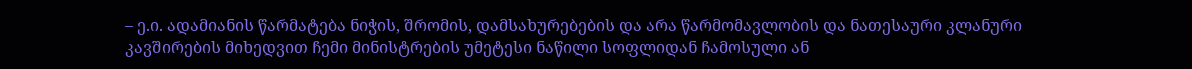– ე.ი. ადამიანის წარმატება ნიჭის, შრომის, დამსახურებების და არა წარმომავლობის და ნათესაური კლანური კავშირების მიხედვით ჩემი მინისტრების უმეტესი ნაწილი სოფლიდან ჩამოსული ან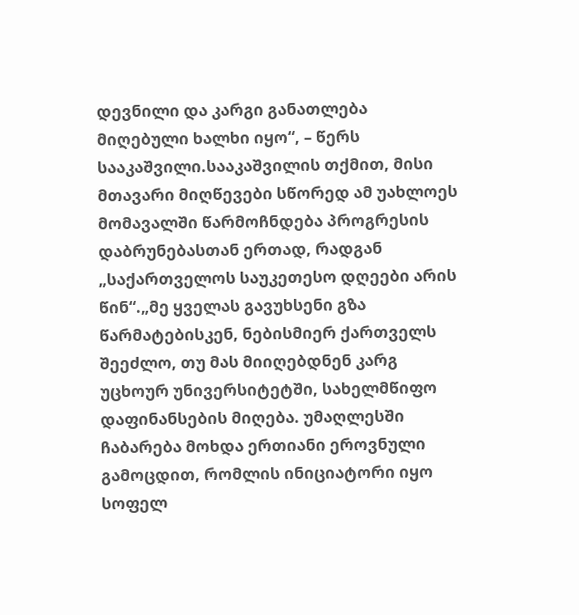დევნილი და კარგი განათლება მიღებული ხალხი იყო“, – წერს სააკაშვილი.სააკაშვილის თქმით, მისი მთავარი მიღწევები სწორედ ამ უახლოეს მომავალში წარმოჩნდება პროგრესის დაბრუნებასთან ერთად, რადგან „საქართველოს საუკეთესო დღეები არის წინ“.„მე ყველას გავუხსენი გზა წარმატებისკენ, ნებისმიერ ქართველს შეეძლო, თუ მას მიიღებდნენ კარგ უცხოურ უნივერსიტეტში, სახელმწიფო დაფინანსების მიღება. უმაღლესში ჩაბარება მოხდა ერთიანი ეროვნული გამოცდით, რომლის ინიციატორი იყო სოფელ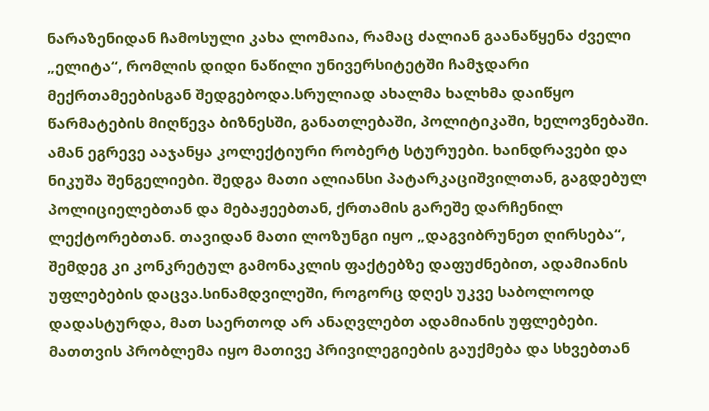ნარაზენიდან ჩამოსული კახა ლომაია, რამაც ძალიან გაანაწყენა ძველი „ელიტა“, რომლის დიდი ნაწილი უნივერსიტეტში ჩამჯდარი მექრთამეებისგან შედგებოდა.სრულიად ახალმა ხალხმა დაიწყო წარმატების მიღწევა ბიზნესში, განათლებაში, პოლიტიკაში, ხელოვნებაში. ამან ეგრევე ააჯანყა კოლექტიური რობერტ სტურუები. ხაინდრავები და ნიკუშა შენგელიები. შედგა მათი ალიანსი პატარკაციშვილთან, გაგდებულ პოლიციელებთან და მებაჟეებთან, ქრთამის გარეშე დარჩენილ ლექტორებთან. თავიდან მათი ლოზუნგი იყო „დაგვიბრუნეთ ღირსება“, შემდეგ კი კონკრეტულ გამონაკლის ფაქტებზე დაფუძნებით, ადამიანის უფლებების დაცვა.სინამდვილეში, როგორც დღეს უკვე საბოლოოდ დადასტურდა, მათ საერთოდ არ ანაღვლებთ ადამიანის უფლებები. მათთვის პრობლემა იყო მათივე პრივილეგიების გაუქმება და სხვებთან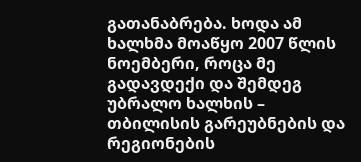გათანაბრება. ხოდა ამ ხალხმა მოაწყო 2007 წლის ნოემბერი, როცა მე გადავდექი და შემდეგ უბრალო ხალხის – თბილისის გარეუბნების და რეგიონების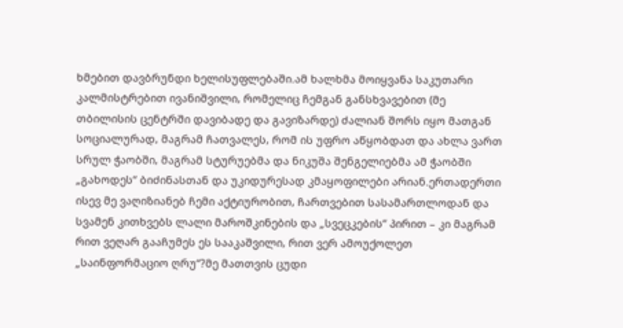ხმებით დავბრუნდი ხელისუფლებაში.ამ ხალხმა მოიყვანა საკუთარი კალმისტრებით ივანიშვილი, რომელიც ჩემგან განსხვავებით (მე თბილისის ცენტრში დავიბადე და გავიზარდე) ძალიან შორს იყო მათგან სოციალურად, მაგრამ ჩათვალეს, რომ ის უფრო აწყობდათ და ახლა ვართ სრულ ჭაობში, მაგრამ სტურუებმა და ნიკუშა შენგელიებმა ამ ჭაობში „გახოდეს“ ბიძინასთან და უკიდურესად კმაყოფილები არიან.ერთადერთი ისევ მე ვაღიზიანებ ჩემი აქტიურობით, ჩართვებით სასამართლოდან და სვამენ კითხვებს ლალი მაროშკინების და „სვეცკების“ პირით – კი მაგრამ რით ვეღარ გააჩუმეს ეს სააკაშვილი, რით ვერ ამოუქოლეთ „საინფორმაციო ღრუ“?მე მათთვის ცუდი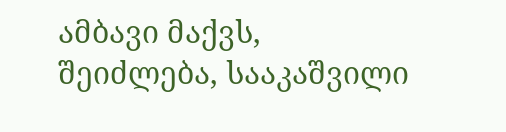ამბავი მაქვს, შეიძლება, სააკაშვილი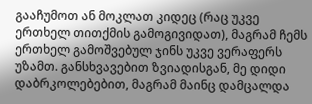გააჩუმოთ ან მოკლათ კიდეც (რაც უკვე ერთხელ თითქმის გამოგივიდათ), მაგრამ ჩემს ერთხელ გამოშვებულ ჯინს უკვე ვერაფერს უზამთ. განსხვავებით ზვიადისგან, მე დიდი დაბრკოლებებით, მაგრამ მაინც დამცალდა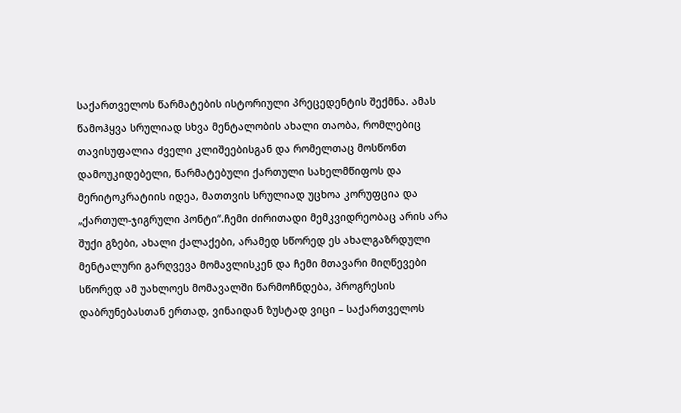საქართველოს წარმატების ისტორიული პრეცედენტის შექმნა. ამას წამოჰყვა სრულიად სხვა მენტალობის ახალი თაობა, რომლებიც თავისუფალია ძველი კლიშეებისგან და რომელთაც მოსწონთ დამოუკიდებელი, წარმატებული ქართული სახელმწიფოს და მერიტოკრატიის იდეა, მათთვის სრულიად უცხოა კორუფცია და „ქართულ-ჯიგრული პონტი“.ჩემი ძირითადი მემკვიდრეობაც არის არა შუქი გზები, ახალი ქალაქები, არამედ სწორედ ეს ახალგაზრდული მენტალური გარღვევა მომავლისკენ და ჩემი მთავარი მიღწევები სწორედ ამ უახლოეს მომავალში წარმოჩნდება, პროგრესის დაბრუნებასთან ერთად, ვინაიდან ზუსტად ვიცი – საქართველოს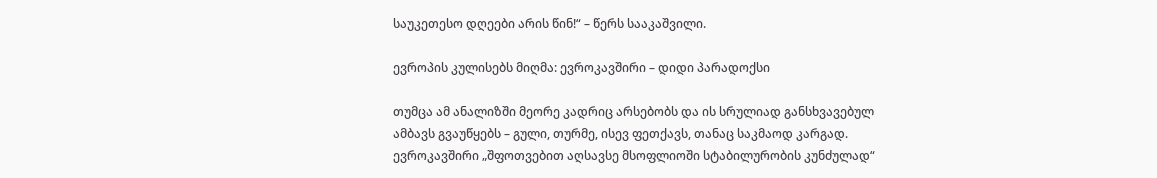საუკეთესო დღეები არის წინ!“ – წერს სააკაშვილი.

ევროპის კულისებს მიღმა: ევროკავშირი – დიდი პარადოქსი

თუმცა ამ ანალიზში მეორე კადრიც არსებობს და ის სრულიად განსხვავებულ ამბავს გვაუწყებს – გული, თურმე, ისევ ფეთქავს, თანაც საკმაოდ კარგად. ევროკავშირი „შფოთვებით აღსავსე მსოფლიოში სტაბილურობის კუნძულად“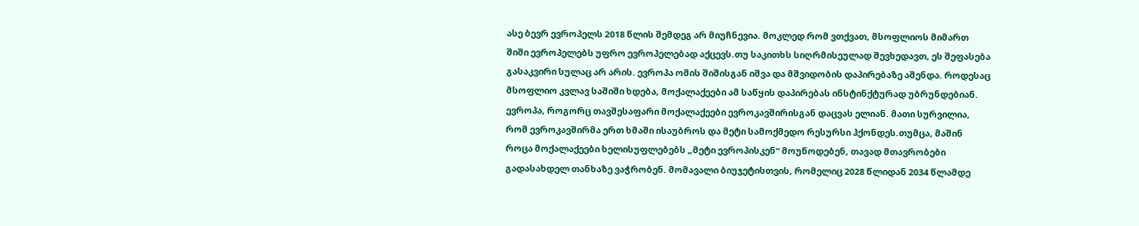ასე ბევრ ევროპელს 2018 წლის შემდეგ არ მიუჩნევია. მოკლედ რომ ვთქვათ, მსოფლიოს მიმართ შიში ევროპელებს უფრო ევროპელებად აქცევს.თუ საკითხს სიღრმისეულად შევხედავთ, ეს შეფასება გასაკვირი სულაც არ არის. ევროპა ომის შიშისგან იშვა და მშვიდობის დაპირებაზე აშენდა. როდესაც მსოფლიო კვლავ საშიში ხდება, მოქალაქეები ამ საწყის დაპირებას ინსტინქტურად უბრუნდებიან. ევროპა, როგორც თავშესაფარი მოქალაქეები ევროკავშირისგან დაცვას ელიან. მათი სურვილია, რომ ევროკავშირმა ერთ ხმაში ისაუბროს და მეტი სამოქმედო რესურსი ჰქონდეს.თუმცა, მაშინ როცა მოქალაქეები ხელისუფლებებს „მეტი ევროპისკენ“ მოუწოდებენ, თავად მთავრობები გადასახდელ თანხაზე ვაჭრობენ. მომავალი ბიუჯეტისთვის, რომელიც 2028 წლიდან 2034 წლამდე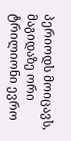პერიოდს მოიცავს, მაგიდაზე ორი ტრილიონი ევრო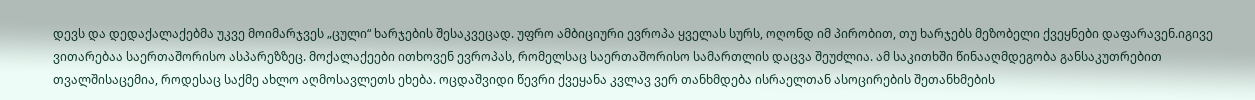დევს და დედაქალაქებმა უკვე მოიმარჯვეს „ცული“ ხარჯების შესაკვეცად. უფრო ამბიციური ევროპა ყველას სურს, ოღონდ იმ პირობით, თუ ხარჯებს მეზობელი ქვეყნები დაფარავენ.იგივე ვითარებაა საერთაშორისო ასპარეზზეც. მოქალაქეები ითხოვენ ევროპას, რომელსაც საერთაშორისო სამართლის დაცვა შეუძლია. ამ საკითხში წინააღმდეგობა განსაკუთრებით თვალშისაცემია, როდესაც საქმე ახლო აღმოსავლეთს ეხება. ოცდაშვიდი წევრი ქვეყანა კვლავ ვერ თანხმდება ისრაელთან ასოცირების შეთანხმების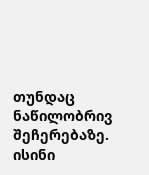თუნდაც ნაწილობრივ შეჩერებაზე. ისინი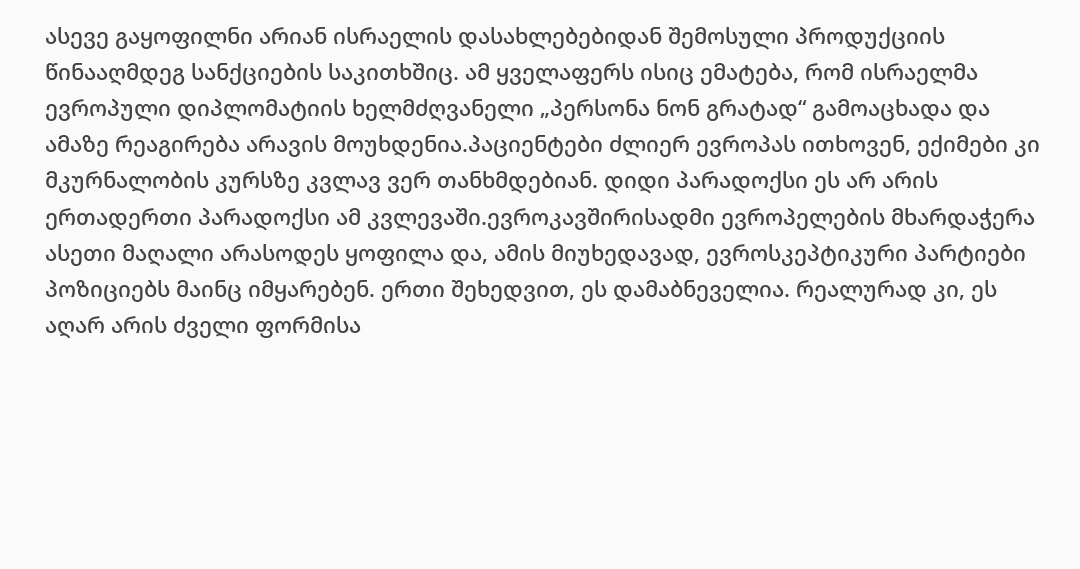ასევე გაყოფილნი არიან ისრაელის დასახლებებიდან შემოსული პროდუქციის წინააღმდეგ სანქციების საკითხშიც. ამ ყველაფერს ისიც ემატება, რომ ისრაელმა ევროპული დიპლომატიის ხელმძღვანელი „პერსონა ნონ გრატად“ გამოაცხადა და ამაზე რეაგირება არავის მოუხდენია.პაციენტები ძლიერ ევროპას ითხოვენ, ექიმები კი მკურნალობის კურსზე კვლავ ვერ თანხმდებიან. დიდი პარადოქსი ეს არ არის ერთადერთი პარადოქსი ამ კვლევაში.ევროკავშირისადმი ევროპელების მხარდაჭერა ასეთი მაღალი არასოდეს ყოფილა და, ამის მიუხედავად, ევროსკეპტიკური პარტიები პოზიციებს მაინც იმყარებენ. ერთი შეხედვით, ეს დამაბნეველია. რეალურად კი, ეს აღარ არის ძველი ფორმისა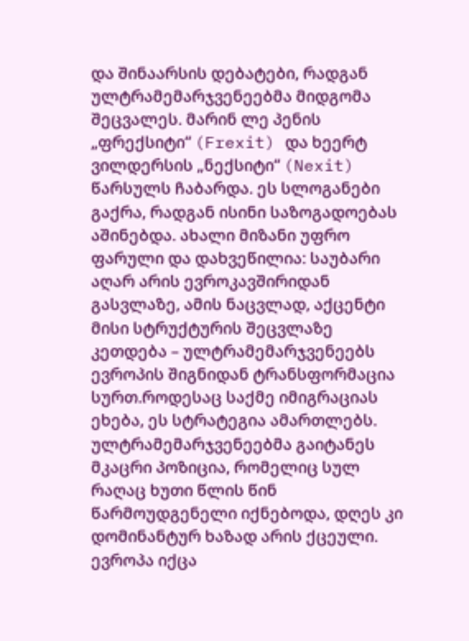და შინაარსის დებატები, რადგან ულტრამემარჯვენეებმა მიდგომა შეცვალეს. მარინ ლე პენის „ფრექსიტი“ (Frexit) და ხეერტ ვილდერსის „ნექსიტი“ (Nexit) წარსულს ჩაბარდა. ეს სლოგანები გაქრა, რადგან ისინი საზოგადოებას აშინებდა. ახალი მიზანი უფრო ფარული და დახვეწილია: საუბარი აღარ არის ევროკავშირიდან გასვლაზე, ამის ნაცვლად, აქცენტი მისი სტრუქტურის შეცვლაზე კეთდება – ულტრამემარჯვენეებს ევროპის შიგნიდან ტრანსფორმაცია სურთ.როდესაც საქმე იმიგრაციას ეხება, ეს სტრატეგია ამართლებს. ულტრამემარჯვენეებმა გაიტანეს მკაცრი პოზიცია, რომელიც სულ რაღაც ხუთი წლის წინ წარმოუდგენელი იქნებოდა, დღეს კი დომინანტურ ხაზად არის ქცეული. ევროპა იქცა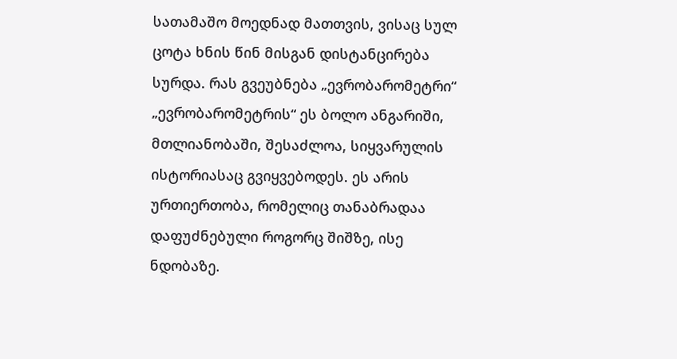სათამაშო მოედნად მათთვის, ვისაც სულ ცოტა ხნის წინ მისგან დისტანცირება სურდა. რას გვეუბნება „ევრობარომეტრი“ „ევრობარომეტრის“ ეს ბოლო ანგარიში, მთლიანობაში, შესაძლოა, სიყვარულის ისტორიასაც გვიყვებოდეს. ეს არის ურთიერთობა, რომელიც თანაბრადაა დაფუძნებული როგორც შიშზე, ისე ნდობაზე.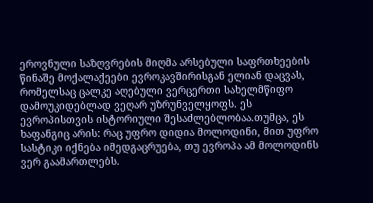ეროვნული საზღვრების მიღმა არსებული საფრთხეების წინაშე მოქალაქეები ევროკავშირისგან ელიან დაცვას, რომელსაც ცალკე აღებული ვერცერთი სახელმწიფო დამოუკიდებლად ვეღარ უზრუნველყოფს. ეს ევროპისთვის ისტორიული შესაძლებლობაა.თუმცა, ეს ხაფანგიც არის: რაც უფრო დიდია მოლოდინი, მით უფრო სასტიკი იქნება იმედგაცრუება, თუ ევროპა ამ მოლოდინს ვერ გაამართლებს.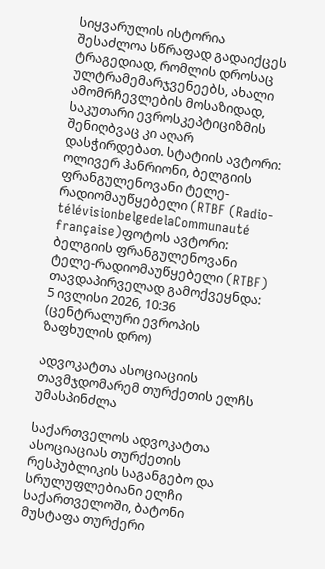სიყვარულის ისტორია შესაძლოა სწრაფად გადაიქცეს ტრაგედიად, რომლის დროსაც ულტრამემარჯვენეებს, ახალი ამომრჩევლების მოსაზიდად, საკუთარი ევროსკეპტიციზმის შენიღბვაც კი აღარ დასჭირდებათ. სტატიის ავტორი: ოლივერ ჰანრიონი, ბელგიის ფრანგულენოვანი ტელე-რადიომაუწყებელი (RTBF (Radio-télévisionbelgedelaCommunauté française)ფოტოს ავტორი: ბელგიის ფრანგულენოვანი ტელე-რადიომაუწყებელი (RTBF)  თავდაპირველად გამოქვეყნდა: 5 ივლისი 2026, 10:36 (ცენტრალური ევროპის ზაფხულის დრო)

ადვოკატთა ასოციაციის თავმჯდომარემ თურქეთის ელჩს უმასპინძლა

საქართველოს ადვოკატთა ასოციაციას თურქეთის რესპუბლიკის საგანგებო და სრულუფლებიანი ელჩი საქართველოში, ბატონი მუსტაფა თურქერი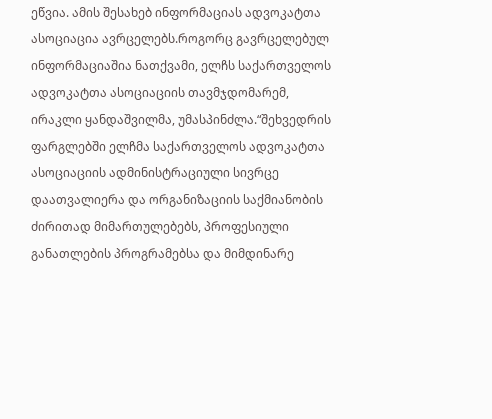ეწვია. ამის შესახებ ინფორმაციას ადვოკატთა ასოციაცია ავრცელებს.როგორც გავრცელებულ ინფორმაციაშია ნათქვამი, ელჩს საქართველოს ადვოკატთა ასოციაციის თავმჯდომარემ, ირაკლი ყანდაშვილმა, უმასპინძლა.“შეხვედრის ფარგლებში ელჩმა საქართველოს ადვოკატთა ასოციაციის ადმინისტრაციული სივრცე დაათვალიერა და ორგანიზაციის საქმიანობის ძირითად მიმართულებებს, პროფესიული განათლების პროგრამებსა და მიმდინარე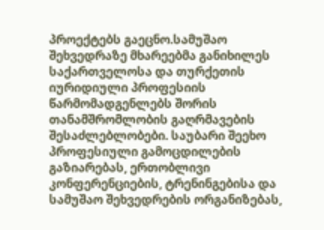პროექტებს გაეცნო.სამუშაო შეხვედრაზე მხარეებმა განიხილეს საქართველოსა და თურქეთის იურიდიული პროფესიის წარმომადგენლებს შორის თანამშრომლობის გაღრმავების შესაძლებლობები. საუბარი შეეხო პროფესიული გამოცდილების გაზიარებას, ერთობლივი კონფერენციების, ტრენინგებისა და სამუშაო შეხვედრების ორგანიზებას,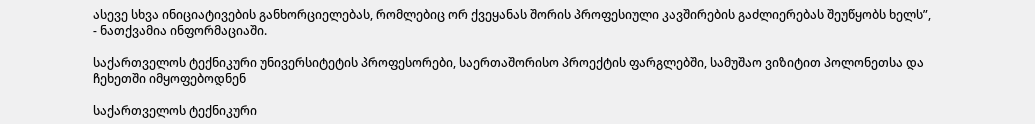ასევე სხვა ინიციატივების განხორციელებას, რომლებიც ორ ქვეყანას შორის პროფესიული კავშირების გაძლიერებას შეუწყობს ხელს”, - ნათქვამია ინფორმაციაში.

საქართველოს ტექნიკური უნივერსიტეტის პროფესორები, საერთაშორისო პროექტის ფარგლებში, სამუშაო ვიზიტით პოლონეთსა და ჩეხეთში იმყოფებოდნენ

საქართველოს ტექნიკური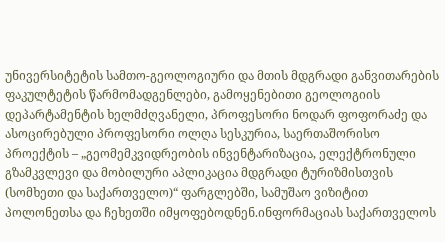უნივერსიტეტის სამთო-გეოლოგიური და მთის მდგრადი განვითარების ფაკულტეტის წარმომადგენლები, გამოყენებითი გეოლოგიის დეპარტამენტის ხელმძღვანელი, პროფესორი ნოდარ ფოფორაძე და ასოცირებული პროფესორი ოლღა სესკურია, საერთაშორისო პროექტის – „გეომემკვიდრეობის ინვენტარიზაცია, ელექტრონული გზამკვლევი და მობილური აპლიკაცია მდგრადი ტურიზმისთვის (სომხეთი და საქართველო)“ ფარგლებში, სამუშაო ვიზიტით პოლონეთსა და ჩეხეთში იმყოფებოდნენ.ინფორმაციას საქართველოს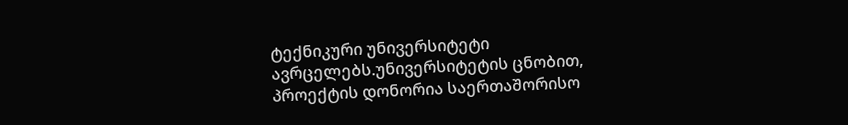ტექნიკური უნივერსიტეტი ავრცელებს.უნივერსიტეტის ცნობით, პროექტის დონორია საერთაშორისო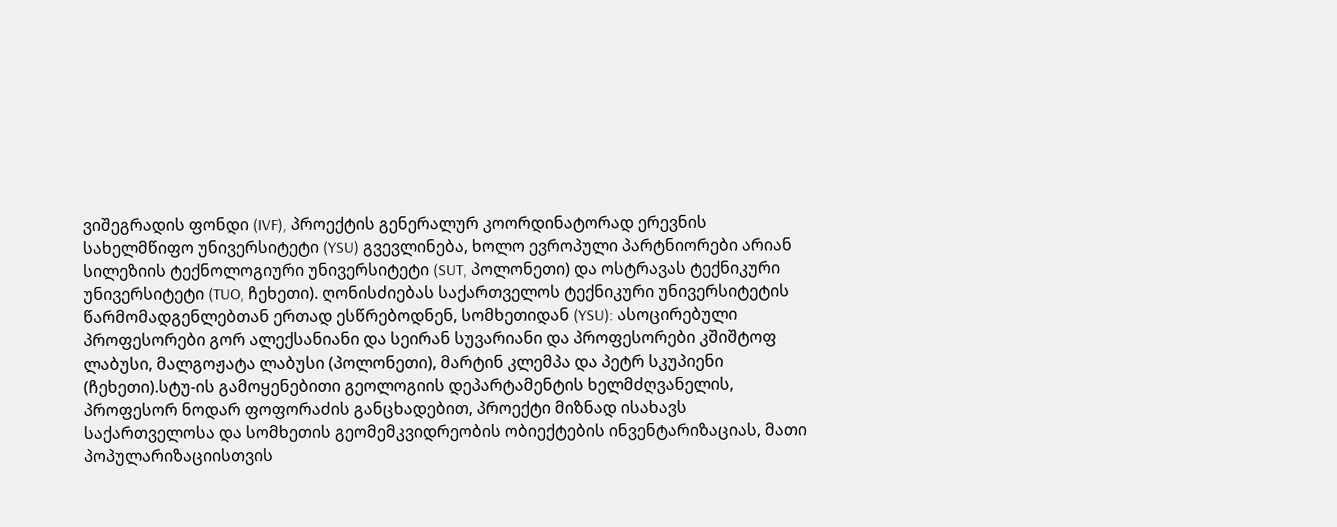ვიშეგრადის ფონდი (IVF), პროექტის გენერალურ კოორდინატორად ერევნის სახელმწიფო უნივერსიტეტი (YSU) გვევლინება, ხოლო ევროპული პარტნიორები არიან სილეზიის ტექნოლოგიური უნივერსიტეტი (SUT, პოლონეთი) და ოსტრავას ტექნიკური უნივერსიტეტი (TUO, ჩეხეთი). ღონისძიებას საქართველოს ტექნიკური უნივერსიტეტის წარმომადგენლებთან ერთად ესწრებოდნენ, სომხეთიდან (YSU): ასოცირებული პროფესორები გორ ალექსანიანი და სეირან სუვარიანი და პროფესორები კშიშტოფ ლაბუსი, მალგოჟატა ლაბუსი (პოლონეთი), მარტინ კლემპა და პეტრ სკუპიენი (ჩეხეთი).სტუ-ის გამოყენებითი გეოლოგიის დეპარტამენტის ხელმძღვანელის, პროფესორ ნოდარ ფოფორაძის განცხადებით, პროექტი მიზნად ისახავს საქართველოსა და სომხეთის გეომემკვიდრეობის ობიექტების ინვენტარიზაციას, მათი პოპულარიზაციისთვის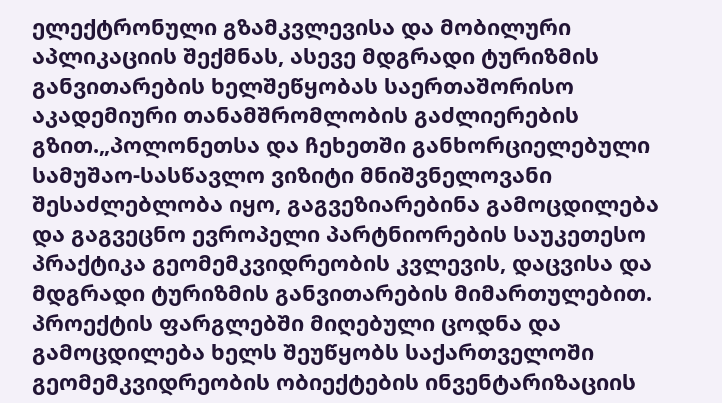ელექტრონული გზამკვლევისა და მობილური აპლიკაციის შექმნას, ასევე მდგრადი ტურიზმის განვითარების ხელშეწყობას საერთაშორისო აკადემიური თანამშრომლობის გაძლიერების გზით.„პოლონეთსა და ჩეხეთში განხორციელებული სამუშაო-სასწავლო ვიზიტი მნიშვნელოვანი შესაძლებლობა იყო, გაგვეზიარებინა გამოცდილება და გაგვეცნო ევროპელი პარტნიორების საუკეთესო პრაქტიკა გეომემკვიდრეობის კვლევის, დაცვისა და მდგრადი ტურიზმის განვითარების მიმართულებით. პროექტის ფარგლებში მიღებული ცოდნა და გამოცდილება ხელს შეუწყობს საქართველოში გეომემკვიდრეობის ობიექტების ინვენტარიზაციის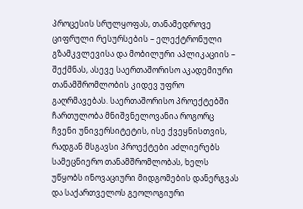პროცესის სრულყოფას, თანამედროვე ციფრული რესურსების – ელექტრონული გზამკვლევისა და მობილური აპლიკაციის – შექმნას, ასევე საერთაშორისო აკადემიური თანამშრომლობის კიდევ უფრო გაღრმავებას. საერთაშორისო პროექტებში ჩართულობა მნიშვნელოვანია როგორც ჩვენი უნივერსიტეტის, ისე ქვეყნისთვის, რადგან მსგავსი პროექტები აძლიერებს სამეცნიერო თანამშრომლობას, ხელს უწყობს ინოვაციური მიდგომების დანერგვას და საქართველოს გეოლოგიური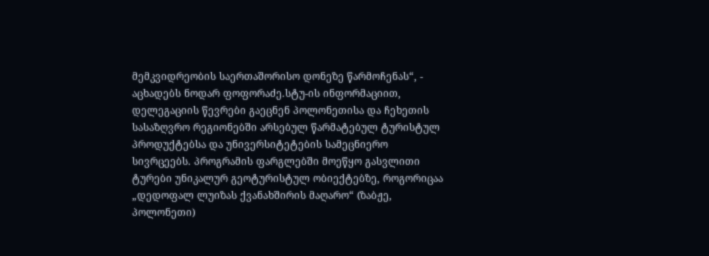მემკვიდრეობის საერთაშორისო დონეზე წარმოჩენას“, - აცხადებს ნოდარ ფოფორაძე.სტუ-ის ინფორმაციით, დელეგაციის წევრები გაეცნენ პოლონეთისა და ჩეხეთის სასაზღვრო რეგიონებში არსებულ წარმატებულ ტურისტულ პროდუქტებსა და უნივერსიტეტების სამეცნიერო სივრცეებს. პროგრამის ფარგლებში მოეწყო გასვლითი ტურები უნიკალურ გეოტურისტულ ობიექტებზე, როგორიცაა „დედოფალ ლუიზას ქვანახშირის მაღარო“ (ზაბჟე, პოლონეთი)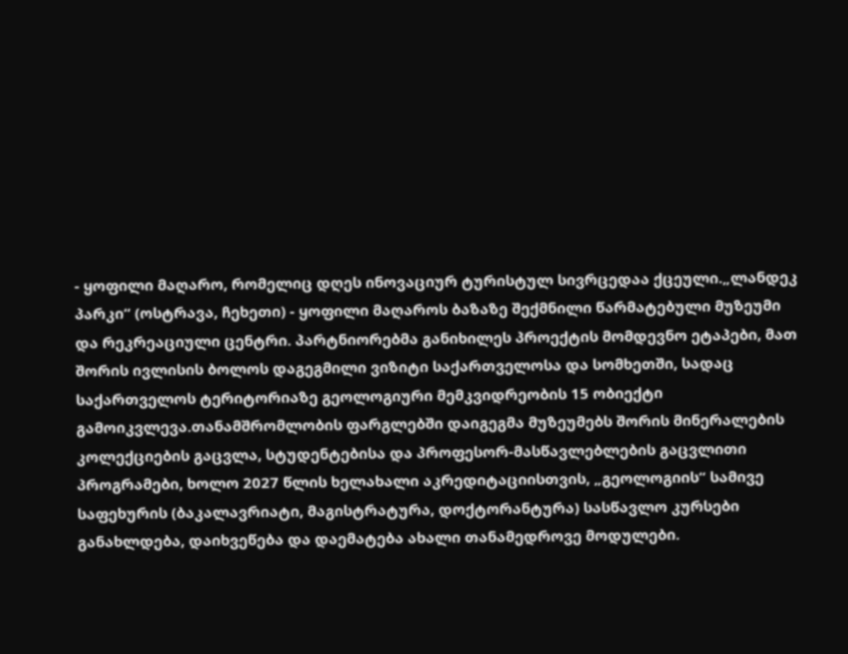- ყოფილი მაღარო, რომელიც დღეს ინოვაციურ ტურისტულ სივრცედაა ქცეული.„ლანდეკ პარკი“ (ოსტრავა, ჩეხეთი) - ყოფილი მაღაროს ბაზაზე შექმნილი წარმატებული მუზეუმი და რეკრეაციული ცენტრი. პარტნიორებმა განიხილეს პროექტის მომდევნო ეტაპები, მათ შორის ივლისის ბოლოს დაგეგმილი ვიზიტი საქართველოსა და სომხეთში, სადაც საქართველოს ტერიტორიაზე გეოლოგიური მემკვიდრეობის 15 ობიექტი გამოიკვლევა.თანამშრომლობის ფარგლებში დაიგეგმა მუზეუმებს შორის მინერალების კოლექციების გაცვლა, სტუდენტებისა და პროფესორ-მასწავლებლების გაცვლითი პროგრამები, ხოლო 2027 წლის ხელახალი აკრედიტაციისთვის, „გეოლოგიის“ სამივე საფეხურის (ბაკალავრიატი, მაგისტრატურა, დოქტორანტურა) სასწავლო კურსები განახლდება, დაიხვეწება და დაემატება ახალი თანამედროვე მოდულები.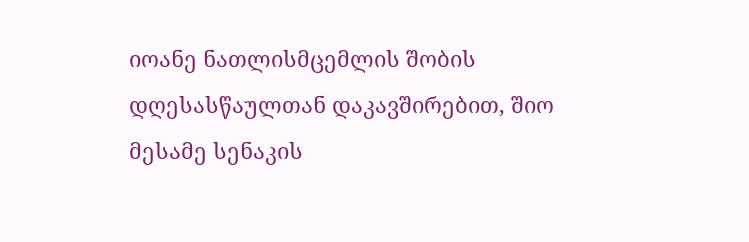იოანე ნათლისმცემლის შობის დღესასწაულთან დაკავშირებით, შიო მესამე სენაკის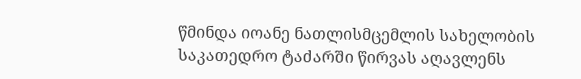წმინდა იოანე ნათლისმცემლის სახელობის საკათედრო ტაძარში წირვას აღავლენს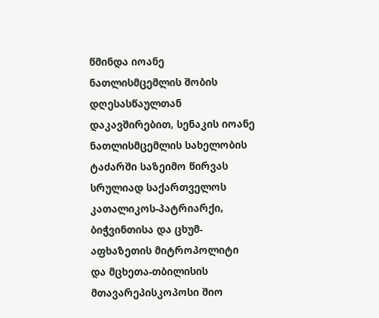წმინდა იოანე ნათლისმცემლის შობის დღესასწაულთან დაკავშირებით, სენაკის იოანე ნათლისმცემლის სახელობის ტაძარში საზეიმო წირვას სრულიად საქართველოს კათალიკოს-პატრიარქი, ბიჭვინთისა და ცხუმ-აფხაზეთის მიტროპოლიტი და მცხეთა-თბილისის მთავარეპისკოპოსი შიო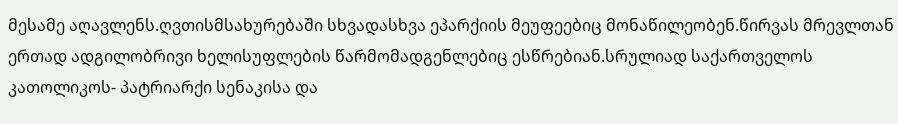მესამე აღავლენს.ღვთისმსახურებაში სხვადასხვა ეპარქიის მეუფეებიც მონაწილეობენ.წირვას მრევლთან ერთად ადგილობრივი ხელისუფლების წარმომადგენლებიც ესწრებიან.სრულიად საქართველოს კათოლიკოს- პატრიარქი სენაკისა და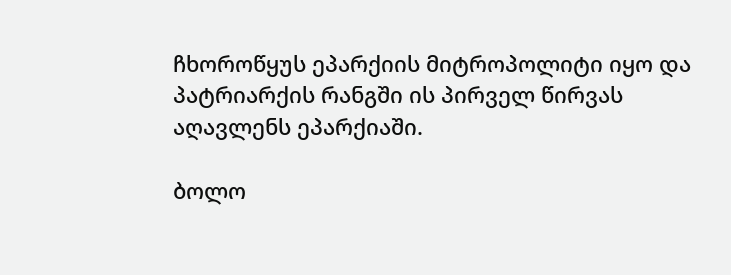ჩხოროწყუს ეპარქიის მიტროპოლიტი იყო და პატრიარქის რანგში ის პირველ წირვას აღავლენს ეპარქიაში.

ბოლო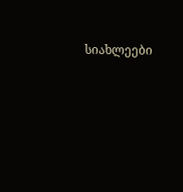სიახლეები